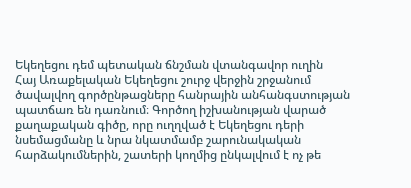Եկեղեցու դեմ պետական ճնշման վտանգավոր ուղին
Հայ Առաքելական Եկեղեցու շուրջ վերջին շրջանում ծավալվող գործընթացները հանրային անհանգստության պատճառ են դառնում։ Գործող իշխանության վարած քաղաքական գիծը, որը ուղղված է Եկեղեցու դերի նսեմացմանը և նրա նկատմամբ շարունակական հարձակումներին, շատերի կողմից ընկալվում է ոչ թե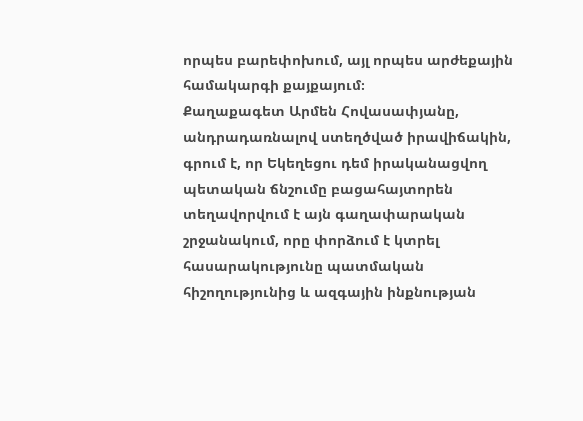որպես բարեփոխում, այլ որպես արժեքային համակարգի քայքայում։
Քաղաքագետ Արմեն Հովասափյանը, անդրադառնալով ստեղծված իրավիճակին, գրում է, որ Եկեղեցու դեմ իրականացվող պետական ճնշումը բացահայտորեն տեղավորվում է այն գաղափարական շրջանակում, որը փորձում է կտրել հասարակությունը պատմական հիշողությունից և ազգային ինքնության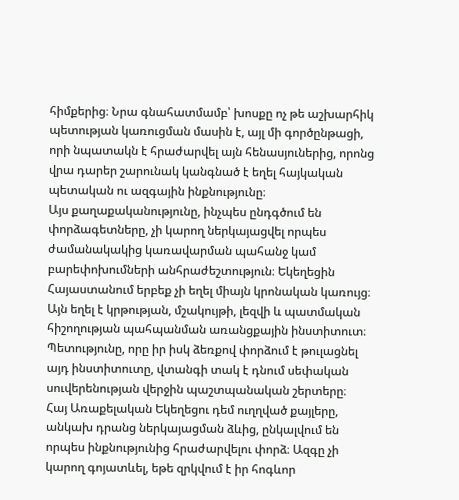հիմքերից։ Նրա գնահատմամբ՝ խոսքը ոչ թե աշխարհիկ պետության կառուցման մասին է, այլ մի գործընթացի, որի նպատակն է հրաժարվել այն հենասյուներից, որոնց վրա դարեր շարունակ կանգնած է եղել հայկական պետական ու ազգային ինքնությունը։
Այս քաղաքականությունը, ինչպես ընդգծում են փորձագետները, չի կարող ներկայացվել որպես ժամանակակից կառավարման պահանջ կամ բարեփոխումների անհրաժեշտություն։ Եկեղեցին Հայաստանում երբեք չի եղել միայն կրոնական կառույց։ Այն եղել է կրթության, մշակույթի, լեզվի և պատմական հիշողության պահպանման առանցքային ինստիտուտ։ Պետությունը, որը իր իսկ ձեռքով փորձում է թուլացնել այդ ինստիտուտը, վտանգի տակ է դնում սեփական սուվերենության վերջին պաշտպանական շերտերը։
Հայ Առաքելական Եկեղեցու դեմ ուղղված քայլերը, անկախ դրանց ներկայացման ձևից, ընկալվում են որպես ինքնությունից հրաժարվելու փորձ։ Ազգը չի կարող գոյատևել, եթե զրկվում է իր հոգևոր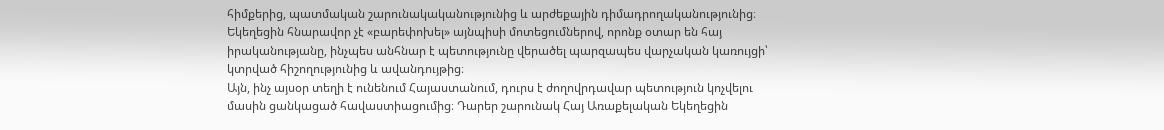հիմքերից, պատմական շարունակականությունից և արժեքային դիմադրողականությունից։
Եկեղեցին հնարավոր չէ «բարեփոխել» այնպիսի մոտեցումներով, որոնք օտար են հայ իրականությանը, ինչպես անհնար է պետությունը վերածել պարզապես վարչական կառույցի՝ կտրված հիշողությունից և ավանդույթից։
Այն, ինչ այսօր տեղի է ունենում Հայաստանում, դուրս է ժողովրդավար պետություն կոչվելու մասին ցանկացած հավաստիացումից։ Դարեր շարունակ Հայ Առաքելական Եկեղեցին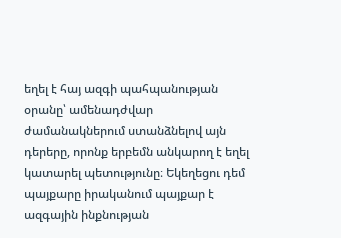եղել է հայ ազգի պահպանության օրանը՝ ամենադժվար ժամանակներում ստանձնելով այն դերերը, որոնք երբեմն անկարող է եղել կատարել պետությունը։ Եկեղեցու դեմ պայքարը իրականում պայքար է ազգային ինքնության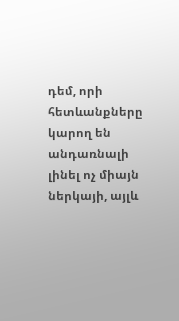դեմ, որի հետևանքները կարող են անդառնալի լինել ոչ միայն ներկայի, այլև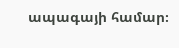ապագայի համար։